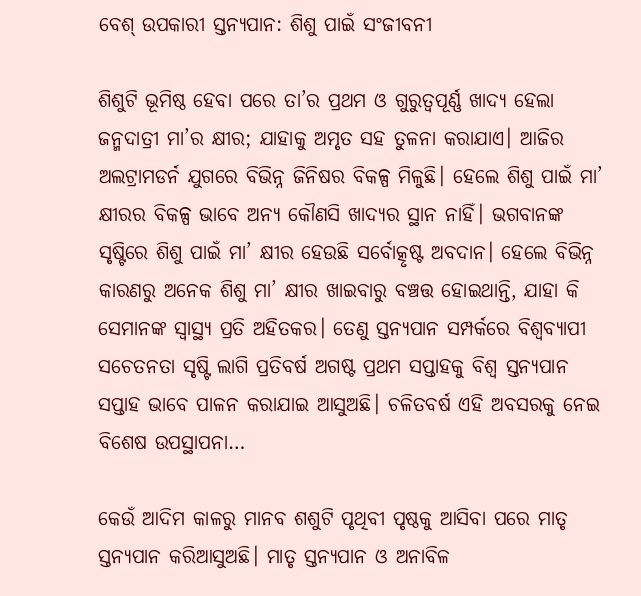ବେଶ୍‌ ଉପକାରୀ ସ୍ତନ୍ୟପାନ: ଶିଶୁ ପାଇଁ ସଂଜୀବନୀ

ଶିଶୁଟି ଭୂମିଷ୍ଠ ହେବା ପରେ ତା’ର ପ୍ରଥମ ଓ ଗୁରୁତ୍ୱପୂର୍ଣ୍ଣ ଖାଦ୍ୟ ହେଲା ଜନ୍ମଦାତ୍ରୀ ମା’ର କ୍ଷୀର; ଯାହାକୁ ଅମୃତ ସହ ତୁଳନା କରାଯାଏ। ଆଜିର ଅଲଟ୍ରାମଡର୍ନ ଯୁଗରେ ବିଭିନ୍ନ ଜିନିଷର ବିକଳ୍ପ ମିଳୁଛି। ହେଲେ ଶିଶୁ ପାଇଁ ମା’ କ୍ଷୀରର ବିକଳ୍ପ ଭାବେ ଅନ୍ୟ କୌଣସି ଖାଦ୍ୟର ସ୍ଥାନ ନାହିଁ। ଭଗବାନଙ୍କ ସୃଷ୍ଟିରେ ଶିଶୁ ପାଇଁ ମା’ କ୍ଷୀର ହେଉଛି ସର୍ବୋତ୍କୃଷ୍ଟ ଅବଦାନ। ହେଲେ ବିଭିନ୍ନ କାରଣରୁ ଅନେକ ଶିଶୁ ମା’ କ୍ଷୀର ଖାଇବାରୁ ବଞ୍ଚତ୍ତ ହୋଇଥାନ୍ତି, ଯାହା କି ସେମାନଙ୍କ ସ୍ବାସ୍ଥ୍ୟ ପ୍ରତି ଅହିତକର। ତେଣୁ ସ୍ତନ୍ୟପାନ ସମ୍ପର୍କରେ ବିଶ୍ୱବ୍ୟାପୀ ସଚେତନତା ସୃଷ୍ଟି ଲାଗି ପ୍ରତିବର୍ଷ ଅଗଷ୍ଟ ପ୍ରଥମ ସପ୍ତାହକୁ ବିଶ୍ୱ ସ୍ତନ୍ୟପାନ ସପ୍ତାହ ଭାବେ ପାଳନ କରାଯାଇ ଆସୁଅଛି। ଚଳିତବର୍ଷ ଏହି ଅବସରକୁ ନେଇ ବିଶେଷ ଉପସ୍ଥାପନା…

କେଉଁ ଆଦିମ କାଳରୁ ମାନବ ଶଶୁଟି ପୃଥିବୀ ପୃଷ୍ଠକୁ ଆସିବା ପରେ ମାତୃ ସ୍ତନ୍ୟପାନ କରିଆସୁଅଛି। ମାତୃ ସ୍ତନ୍ୟପାନ ଓ ଅନାବିଳ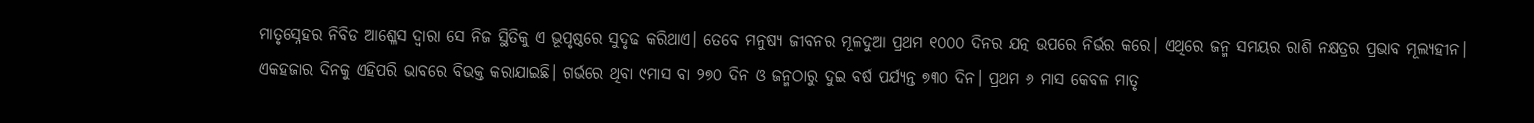ମାତୃସ୍ନେହର ନିବିଡ ଆଶ୍ଳେସ ଦ୍ୱାରା ସେ ନିଜ ସ୍ଥିତିକୁ ଏ ଭୂପୃଷ୍ଠରେ ସୁଦୃଢ କରିଥାଏ। ତେବେ ମନୁଷ୍ୟ ଜୀବନର ମୂଳଦୁଆ ପ୍ରଥମ ୧୦୦୦ ଦିନର ଯତ୍ନ ଉପରେ ନିର୍ଭର କରେ। ଏଥିରେ ଜନ୍ମ ସମୟର ରାଶି ନକ୍ଷତ୍ରର ପ୍ରଭାବ ମୂଲ୍ୟହୀନ। ଏକହଜାର ଦିନକୁ ଏହିପରି ଭାବରେ ବିଭକ୍ତ କରାଯାଇଛି। ଗର୍ଭରେ ଥିବା ୯ମାସ ବା ୨୭୦ ଦିନ ଓ ଜନ୍ମଠାରୁ ଦୁଇ ବର୍ଷ ପର୍ଯ୍ୟନ୍ତ ୭୩୦ ଦିନ। ପ୍ରଥମ ୬ ମାସ କେବଳ ମାତୃ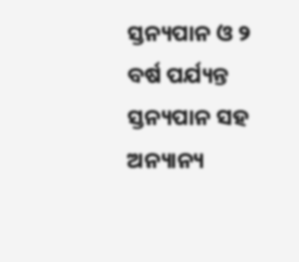ସ୍ତନ୍ୟପାନ ଓ ୨ ବର୍ଷ ପର୍ଯ୍ୟନ୍ତ ସ୍ତନ୍ୟପାନ ସହ ଅନ୍ୟାନ୍ୟ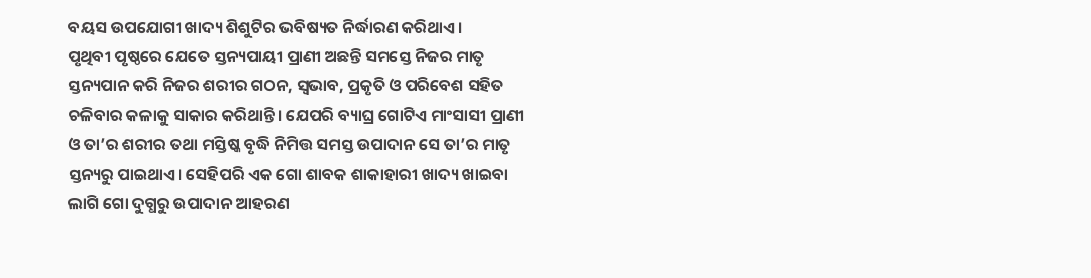ବୟସ ଉପଯୋଗୀ ଖାଦ୍ୟ ଶିଶୁଟିର ଭବିଷ୍ୟତ ନିର୍ଦ୍ଧାରଣ କରିଥାଏ।
ପୃଥିବୀ ପୃଷ୍ଠରେ ଯେତେ ସ୍ତନ୍ୟପାୟୀ ପ୍ରାଣୀ ଅଛନ୍ତି ସମସ୍ତେ ନିଜର ମାତୃ ସ୍ତନ୍ୟପାନ କରି ନିଜର ଶରୀର ଗଠନ, ସ୍ବଭାବ, ପ୍ରକୃତି ଓ ପରିବେଶ ସହିତ ଚଳିବାର କଳାକୁ ସାକାର କରିଥାନ୍ତି। ଯେପରି ବ୍ୟାଘ୍ର ଗୋଟିଏ ମାଂସାସୀ ପ୍ରାଣୀ ଓ ତା’ର ଶରୀର ତଥା ମସ୍ତିଷ୍କ ବୃଦ୍ଧି ନିମିତ୍ତ ସମସ୍ତ ଉପାଦାନ ସେ ତା’ର ମାତୃ ସ୍ତନ୍ୟରୁ ପାଇଥାଏ। ସେହିପରି ଏକ ଗୋ ଶାବକ ଶାକାହାରୀ ଖାଦ୍ୟ ଖାଇବା ଲାଗି ଗୋ ଦୁଗ୍ଧରୁ ଉପାଦାନ ଆହରଣ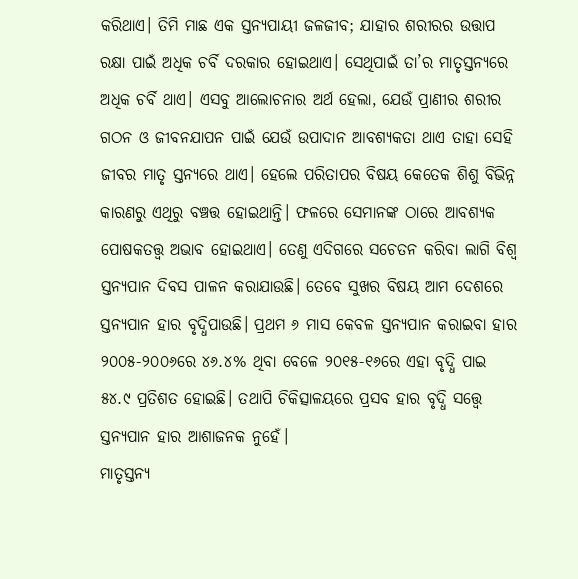କରିଥାଏ। ତିମି ମାଛ ଏକ ସ୍ତନ୍ୟପାୟୀ ଜଳଜୀବ; ଯାହାର ଶରୀରର ଉତ୍ତାପ ରକ୍ଷା ପାଇଁ ଅଧିକ ଚର୍ବି ଦରକାର ହୋଇଥାଏ। ସେଥିପାଇଁ ତା’ର ମାତୃସ୍ତନ୍ୟରେ ଅଧିକ ଚର୍ବି ଥାଏ। ଏସବୁ ଆଲୋଚନାର ଅର୍ଥ ହେଲା, ଯେଉଁ ପ୍ରାଣୀର ଶରୀର ଗଠନ ଓ ଜୀବନଯାପନ ପାଇଁ ଯେଉଁ ଉପାଦାନ ଆବଶ୍ୟକତା ଥାଏ ତାହା ସେହି ଜୀବର ମାତୃ ସ୍ତନ୍ୟରେ ଥାଏ। ହେଲେ ପରିତାପର ବିଷୟ କେତେକ ଶିଶୁ ବିଭିନ୍ନ କାରଣରୁ ଏଥିରୁ ବଞ୍ଚତ୍ତ ହୋଇଥାନ୍ତି। ଫଳରେ ସେମାନଙ୍କ ଠାରେ ଆବଶ୍ୟକ ପୋଷକତତ୍ତ୍ୱ ଅଭାବ ହୋଇଥାଏ। ତେଣୁ ଏଦିଗରେ ସଚେତନ କରିବା ଲାଗି ବିଶ୍ୱ ସ୍ତନ୍ୟପାନ ଦିବସ ପାଳନ କରାଯାଉଛି। ତେବେ ସୁଖର ବିଷୟ ଆମ ଦେଶରେ ସ୍ତନ୍ୟପାନ ହାର ବୃଦ୍ଧିପାଉଛି। ପ୍ରଥମ ୬ ମାସ କେବଳ ସ୍ତନ୍ୟପାନ କରାଇବା ହାର ୨୦୦୫-୨୦୦୬ରେ ୪୬.୪% ଥିବା ବେଳେ ୨୦୧୫-୧୬ରେ ଏହା ବୃଦ୍ଧି ପାଇ ୫୪.୯ ପ୍ରତିଶତ ହୋଇଛି। ତଥାପି ଚିକିତ୍ସାଳୟରେ ପ୍ରସବ ହାର ବୃଦ୍ଧି ସତ୍ତ୍ୱେ ସ୍ତନ୍ୟପାନ ହାର ଆଶାଜନକ ନୁହେଁ।
ମାତୃସ୍ତନ୍ୟ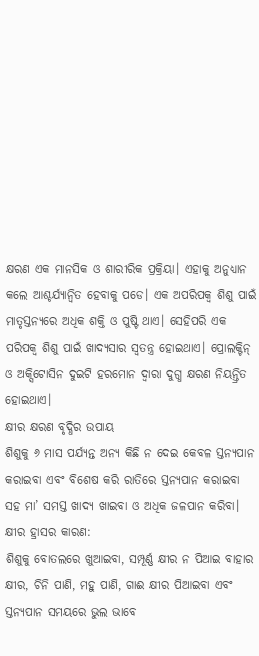କ୍ଷରଣ ଏକ ମାନସିକ ଓ ଶାରୀରିକ ପ୍ରକ୍ରିୟା। ଏହାକୁ ଅନୁଧ୍ୟାନ କଲେ ଆଶ୍ଚର୍ଯ୍ୟାନ୍ବିତ ହେବାକୁ ପଡେ। ଏକ ଅପରିପକ୍ୱ ଶିଶୁ ପାଇଁ ମାତୃସ୍ତନ୍ୟରେ ଅଧିକ ଶକ୍ତି ଓ ପୁଷ୍ଟି ଥାଏ। ସେହିପରି ଏକ ପରିପକ୍ୱ ଶିଶୁ ପାଇଁ ଖାଦ୍ୟସାର ସ୍ବତନ୍ତ୍ର ହୋଇଥାଏ। ପ୍ରୋଲକ୍ଟିନ୍‌ ଓ ଅକ୍ସିଟୋସିନ ଦୁଇଟି ହରମୋନ ଦ୍ୱାରା ଦୁଗ୍ଧ କ୍ଷରଣ ନିୟନ୍ତ୍ରିତ ହୋଇଥାଏ।
କ୍ଷୀର କ୍ଷରଣ ବୃଦ୍ଧିର ଉପାୟ
ଶିଶୁକୁ ୬ ମାସ ପର୍ଯ୍ୟନ୍ତ ଅନ୍ୟ କିଛି ନ ଦେଇ କେବଳ ସ୍ତନ୍ୟପାନ କରାଇବା ଏବଂ ବିଶେଷ କରି ରାତିରେ ସ୍ତନ୍ୟପାନ କରାଇବା ସହ ମା’ ସମସ୍ତ ଖାଦ୍ୟ ଖାଇବା ଓ ଅଧିକ ଜଳପାନ କରିବା।
କ୍ଷୀର ହ୍ରାସର କାରଣ:
ଶିଶୁକୁ ବୋତଲରେ ଖୁଆଇବା, ସମ୍ପୂର୍ଣ୍ଣ କ୍ଷୀର ନ ପିଆଇ ବାହାର କ୍ଷୀର, ଚିନି ପାଣି, ମହୁ ପାଣି, ଗାଈ କ୍ଷୀର ପିଆଇବା ଏବଂ ସ୍ତନ୍ୟପାନ ସମୟରେ ଭୁଲ ଭାବେ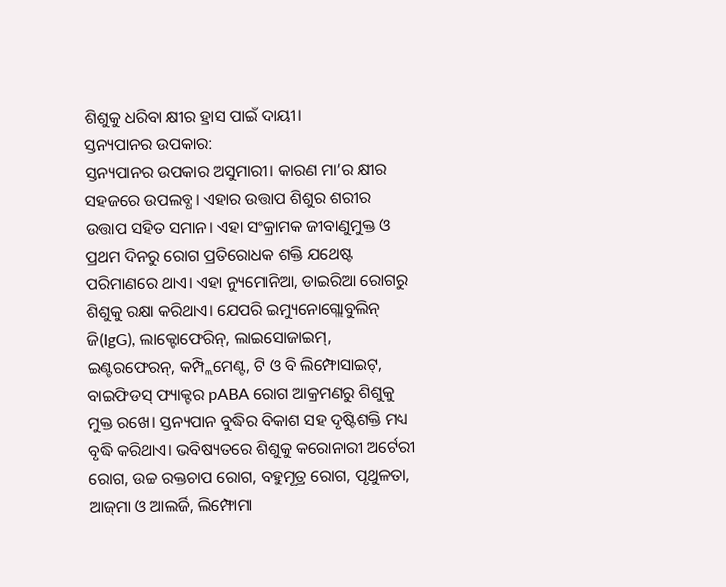ଶିଶୁକୁ ଧରିବା କ୍ଷୀର ହ୍ରାସ ପାଇଁ ଦାୟୀ।
ସ୍ତନ୍ୟପାନର ଉପକାର:
ସ୍ତନ୍ୟପାନର ଉପକାର ଅସୁମାରୀ। କାରଣ ମା’ର କ୍ଷୀର ସହଜରେ ଉପଲବ୍ଧ। ଏହାର ଉତ୍ତାପ ଶିଶୁର ଶରୀର ଉତ୍ତାପ ସହିତ ସମାନ। ଏହା ସଂକ୍ରାମକ ଜୀବାଣୁମୁକ୍ତ ଓ ପ୍ରଥମ ଦିନରୁ ରୋଗ ପ୍ରତିରୋଧକ ଶକ୍ତି ଯଥେଷ୍ଟ ପରିମାଣରେ ଥାଏ। ଏହା ନ୍ୟୁମୋନିଆ, ଡାଇରିଆ ରୋଗରୁ ଶିଶୁକୁ ରକ୍ଷା କରିଥାଏ। ଯେପରି ଇମ୍ୟୁନୋଗ୍ଲୋବୁଲିନ୍‌ ଜି(IgG), ଲାକ୍ଟୋଫେରିନ୍‌, ଲାଇସୋଜାଇମ୍‌, ଇଣ୍ଟରଫେରନ୍‌, କମ୍ପ୍ଲିମେଣ୍ଟ, ଟି ଓ ବି ଲିମ୍ଫୋସାଇଟ୍‌, ବାଇଫିଡସ୍‌ ଫ୍ୟାକ୍ଟର pABA ରୋଗ ଆକ୍ରମଣରୁ ଶିଶୁକୁ ମୁକ୍ତ ରଖେ। ସ୍ତନ୍ୟପାନ ବୁଦ୍ଧିର ବିକାଶ ସହ ଦୃଷ୍ଟିଶକ୍ତି ମଧ୍ୟ ବୃଦ୍ଧି କରିଥାଏ। ଭବିଷ୍ୟତରେ ଶିଶୁକୁ କରୋନାରୀ ଅର୍ଟେରୀ ରୋଗ, ଉଚ୍ଚ ରକ୍ତଚାପ ରୋଗ, ବହୁମୂତ୍ର ରୋଗ, ପୃଥୁଳତା, ଆଜ୍‌ମା ଓ ଆଲର୍ଜି, ଲିମ୍ଫୋମା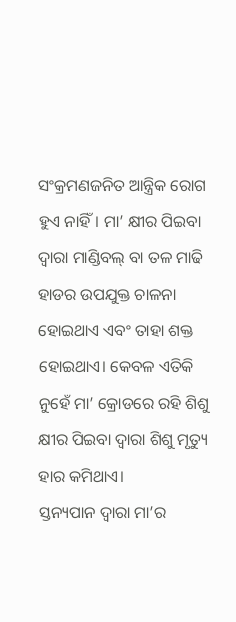ସଂକ୍ରମଣଜନିତ ଆନ୍ତ୍ରିକ ରୋଗ ହୁଏ ନାହିଁ। ମା’ କ୍ଷୀର ପିଇବା ଦ୍ୱାରା ମାଣ୍ଡିବଲ୍‌ ବା ତଳ ମାଢି ହାଡର ଉପଯୁକ୍ତ ଚାଳନା ହୋଇଥାଏ ଏବଂ ତାହା ଶକ୍ତ ହୋଇଥାଏ। କେବଳ ଏତିକି ନୁହେଁ ମା’ କ୍ରୋଡରେ ରହି ଶିଶୁ କ୍ଷୀର ପିଇବା ଦ୍ୱାରା ଶିଶୁ ମୃତ୍ୟୁ ହାର କମିଥାଏ।
ସ୍ତନ୍ୟପାନ ଦ୍ୱାରା ମା’ର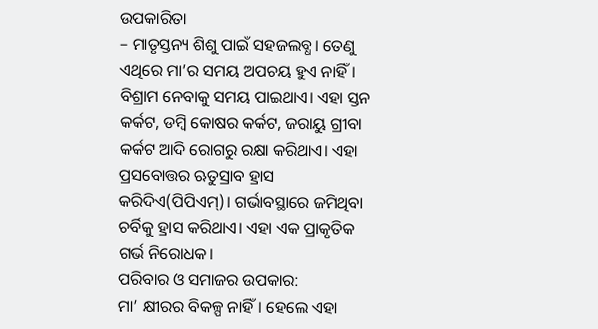ଉପକାରିତା
– ମାତୃସ୍ତନ୍ୟ ଶିଶୁ ପାଇଁ ସହଜଲବ୍ଧ। ତେଣୁ ଏଥିରେ ମା’ର ସମୟ ଅପଚୟ ହୁଏ ନାହିଁ। ବିଶ୍ରାମ ନେବାକୁ ସମୟ ପାଇଥାଏ। ଏହା ସ୍ତନ କର୍କଟ, ଡମ୍ବି କୋଷର କର୍କଟ, ଜରାୟୁ ଗ୍ରୀବା କର୍କଟ ଆଦି ରୋଗରୁ ରକ୍ଷା କରିଥାଏ। ଏହା ପ୍ରସବୋତ୍ତର ଋତୁସ୍ରାବ ହ୍ରାସ କରିଦିଏ(ପିପିଏମ୍‌)। ଗର୍ଭାବସ୍ଥାରେ ଜମିଥିବା ଚର୍ବିକୁ ହ୍ରାସ କରିଥାଏ। ଏହା ଏକ ପ୍ରାକୃତିକ ଗର୍ଭ ନିରୋଧକ।
ପରିବାର ଓ ସମାଜର ଉପକାର:
ମା’ କ୍ଷୀରର ବିକଳ୍ପ ନାହିଁ। ହେଲେ ଏହା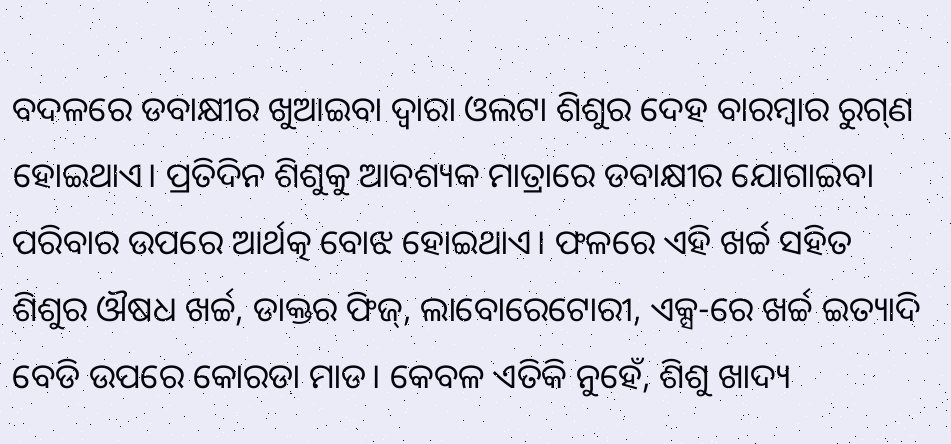ବଦଳରେ ଡବାକ୍ଷୀର ଖୁଆଇବା ଦ୍ୱାରା ଓଲଟା ଶିଶୁର ଦେହ ବାରମ୍ବାର ରୁଗ୍‌ଣ ହୋଇଥାଏ। ପ୍ରତିଦିନ ଶିଶୁକୁ ଆବଶ୍ୟକ ମାତ୍ରାରେ ଡବାକ୍ଷୀର ଯୋଗାଇବା ପରିବାର ଉପରେ ଆର୍ଥତ୍କ ବୋଝ ହୋଇଥାଏ। ଫଳରେ ଏହି ଖର୍ଚ୍ଚ ସହିତ ଶିଶୁର ଔଷଧ ଖର୍ଚ୍ଚ, ଡାକ୍ତର ଫିଜ୍‌, ଲାବୋରେଟୋରୀ, ଏକ୍ସ-ରେ ଖର୍ଚ୍ଚ ଇତ୍ୟାଦି ବେଡି ଉପରେ କୋରଡା ମାଡ। କେବଳ ଏତିକି ନୁହେଁ, ଶିଶୁ ଖାଦ୍ୟ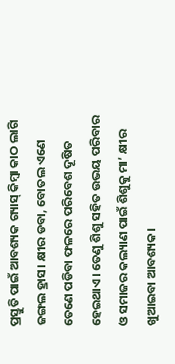ପ୍ରସ୍ତୁତି ପାଇଁ ଆବଶ୍ୟକ ଗ୍ୟାସ୍‌ କିମ୍ବା କାଠ ଲାଗି ଜଙ୍ଗଲ ହ୍ରାସ। କ୍ଷୀର ଡବା, ବୋତଲ ଏଣେ ତେଣେ ପଡିବା ଫଳରେ ପରିବେଶ ଦୂଷିତ ହେଇଥାଏ। ତେଣୁ ଶିଶୁ ସହିତ ଉଭୟ ପରିବାର ଓ ସମାଜର କଲ୍ୟାଣ ପାଇଁ ଶିଶୁକୁ ମା’ କ୍ଷୀର ଖୁଆଇବା ଆବଶ୍ୟକ।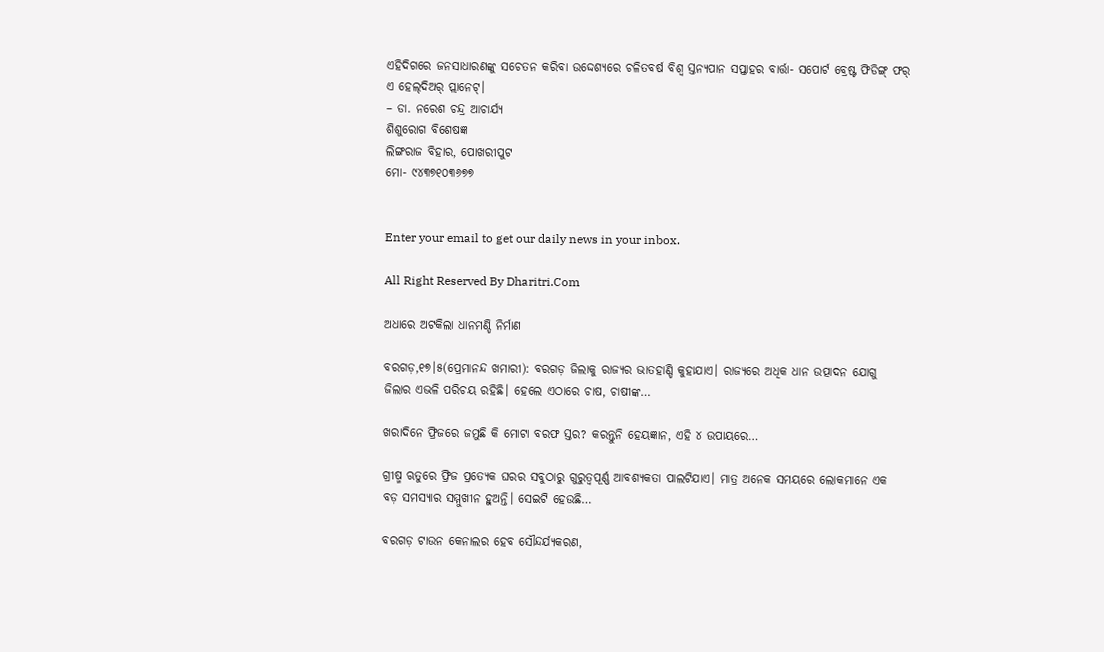ଏହିଦିଗରେ ଜନସାଧାରଣଙ୍କୁ ସଚେତନ କରିବା ଉଦ୍ଦେଶ୍ୟରେ ଚଳିତବର୍ଷ ବିଶ୍ୱ ସ୍ତନ୍ୟପାନ ସପ୍ତାହର ବାର୍ତ୍ତା- ସପୋର୍ଟ ବ୍ରେଷ୍ଟ ଫିଡିଙ୍ଗ୍‌ ଫର୍‌ ଏ ହେଲ୍‌ଦିଅର୍‌ ପ୍ଲାନେଟ୍‌।
– ଡା. ନରେଶ ଚନ୍ଦ୍ର ଆଚାର୍ଯ୍ୟ
ଶିଶୁରୋଗ ବିଶେଷଜ୍ଞ
ଲିଙ୍ଗରାଜ ବିହାର, ପୋଖରୀପୁଟ
ମୋ- ୯୪୩୭୧୦୩୬୭୭


Enter your email to get our daily news in your inbox.

All Right Reserved By Dharitri.Com

ଅଧାରେ ଅଟକିଲା ଧାନମଣ୍ଡି ନିର୍ମାଣ

ବରଗଡ଼,୧୭।୫(ପ୍ରେମାନନ୍ଦ ଖମାରୀ): ବରଗଡ଼ ଜିଲାକୁ ରାଜ୍ୟର ଭାତହାଣ୍ଡି କୁହାଯାଏ। ରାଜ୍ୟରେ ଅଧିକ ଧାନ ଉତ୍ପାଦନ ଯୋଗୁ ଜିଲାର ଏଭଳି ପରିଚୟ ରହିଛି। ହେଲେ ଏଠାରେ ଚାଷ, ଚାଷୀଙ୍କ…

ଖରାଦିନେ ଫ୍ରିଜରେ ଜମୁଛି କି ମୋଟା ବରଫ ସ୍ତର? କରନ୍ତୁନି ହେୟଜ୍ଞାନ, ଏହି ୪ ଉପାୟରେ…

ଗ୍ରୀଷ୍ମ ଋତୁରେ ଫ୍ରିଜ ପ୍ରତ୍ୟେକ ଘରର ସବୁଠାରୁ ଗୁରୁତ୍ୱପୂର୍ଣ୍ଣ ଆବଶ୍ୟକତା ପାଲଟିଯାଏ। ମାତ୍ର ଅନେକ ସମୟରେ ଲୋକମାନେ ଏକ ବଡ଼ ସମସ୍ୟାର ସମ୍ମୁଖୀନ ହୁଅନ୍ତି। ସେଇଟି ହେଉଛି…

ବରଗଡ଼ ଟାଉନ କେନାଲର ହେବ ସୌନ୍ଦର୍ଯ୍ୟକରଣ,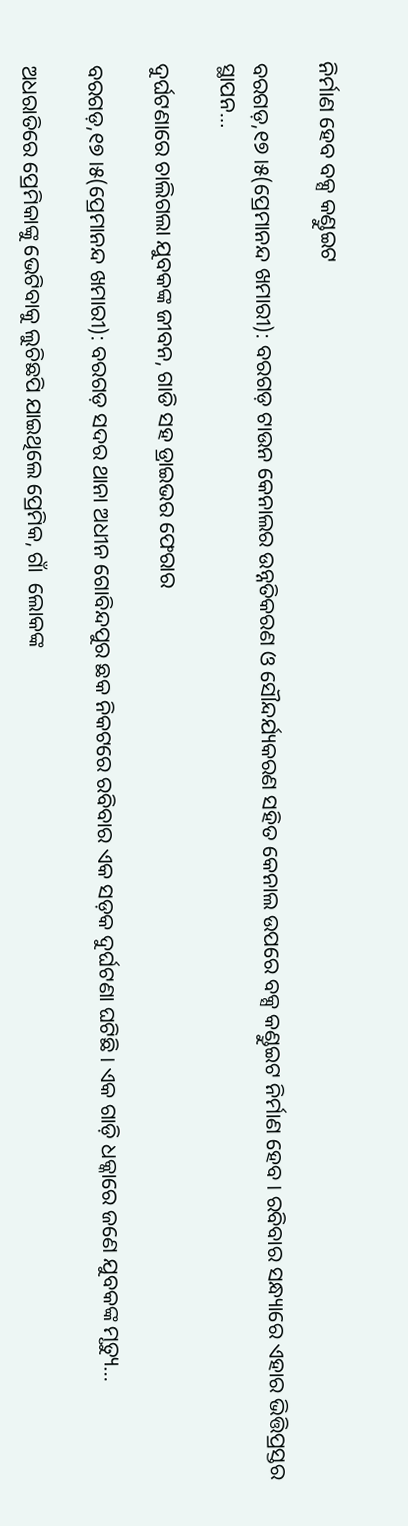ନିର୍ମାଣ ହେବ ବକ୍ସ କଣ୍ଡୁଇଟ

ବରଗଡ଼,୧୭।୫(ପ୍ରେମାନନ୍ଦ ଖମାରୀ): ବରଗଡ଼ ଟାଉନ କେନାଲର ଉନ୍ନତିକରଣ ଓ ସୌନ୍ଦର୍ଯ୍ୟକରଣ ସହିତ କେନାଲ ଉପରେ ବକ୍ସ କଣ୍ଡୁଇଟ ନିର୍ମାଣ ହେବ। ରବିବାର ସନ୍ଧ୍ୟାରେ ଏହାର ଭିତ୍ତିପ୍ରସ୍ତର ସ୍ଥାପନ…

ଦୁର୍ଘଟଣାରେ ଚାଲିଗଲା ଯୁବକଙ୍କ ଜୀବନ, ଗାଡି ସହ ଡ୍ରାଇଭର ଫେରାର

ବରଗଡ଼,୧୭।୫(ପ୍ରେମାନନ୍ଦ ଖମାରୀ): ବରଗଡ଼ ସଦର ଥାନା ଅଧୀନ ଗୋବିନ୍ଦପୁର ଛକ ନିକଟରେ ରବିବାର ଏକ ସଡ଼କ ଦୁର୍ଘଟଣା ଘଟିଛି। ଏକ ଗାଡ଼ି ଧକ୍କାରେ ଜଣେ ଯୁବକଙ୍କ ମୃତ୍ୟୁ…

ଅଧରାତିରେ ପ୍ରେମିକାଙ୍କୁ ଭେଟିବାକୁ ଲୁଚିଛପି ଯାଇଥିଲେ ପ୍ରେମିକ, ଗାଁ  ଲୋକଙ୍କ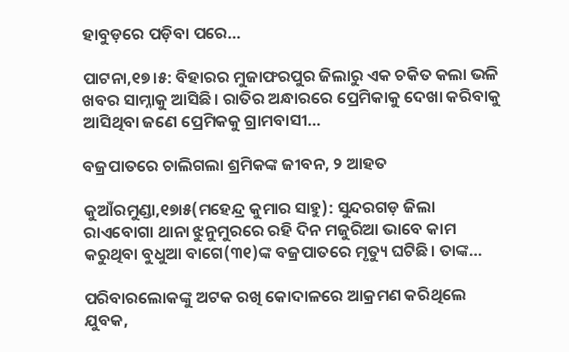ହାବୁଡ଼ରେ ପଡ଼ିବା ପରେ…

ପାଟନା,୧୭।୫: ବିହାରର ମୁଜାଫରପୁର ଜିଲାରୁ ଏକ ଚକିତ କଲା ଭଳି ଖବର ସାମ୍ନାକୁ ଆସିଛି। ରାତିର ଅନ୍ଧାରରେ ପ୍ରେମିକାକୁ ଦେଖା କରିବାକୁ ଆସିଥିବା ଜଣେ ପ୍ରେମିକକୁ ଗ୍ରାମବାସୀ…

ବଜ୍ରପାତରେ ଚାଲିଗଲା ଶ୍ରମିକଙ୍କ ଜୀବନ, ୨ ଆହତ

କୁଆଁରମୁଣ୍ଡା,୧୭ା୫(ମହେନ୍ଦ୍ର କୁମାର ସାହୁ): ସୁନ୍ଦରଗଡ଼ ଜିଲା ରାଏବୋଗା ଥାନା ଝୁନୁମୁରରେ ରହି ଦିନ ମଜୁରିଆ ଭାବେ କାମ କରୁଥିବା ବୁଧୁଆ ବାଗେ(୩୧)ଙ୍କ ବଜ୍ରପାତରେ ମୃତ୍ୟୁ ଘଟିଛି। ତାଙ୍କ…

ପରିବାରଲୋକଙ୍କୁ ଅଟକ ରଖି କୋଦାଳରେ ଆକ୍ରମଣ କରିଥିଲେ ଯୁବକ,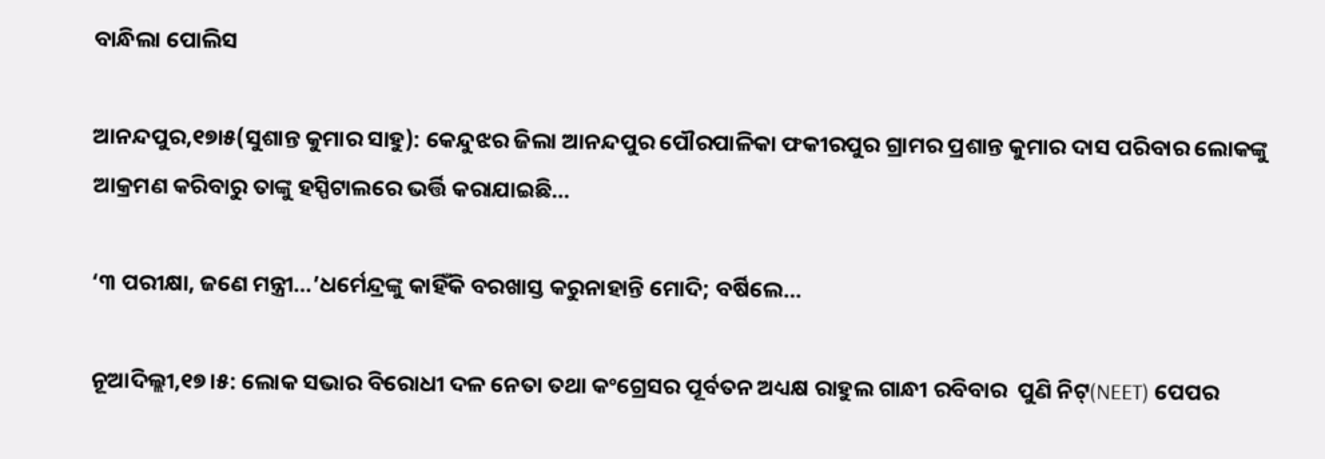ବାନ୍ଧିଲା ପୋଲିସ

ଆନନ୍ଦପୁର,୧୭ା୫(ସୁଶାନ୍ତ କୁମାର ସାହୁ): କେନ୍ଦୁଝର ଜିଲା ଆନନ୍ଦପୁର ପୌରପାଳିକା ଫକୀରପୁର ଗ୍ରାମର ପ୍ରଶାନ୍ତ କୁମାର ଦାସ ପରିବାର ଲୋକଙ୍କୁ ଆକ୍ରମଣ କରିବାରୁ ତାଙ୍କୁ ହସ୍ପିଟାଲରେ ଭର୍ତ୍ତି କରାଯାଇଛି…

‘୩ ପରୀକ୍ଷା, ଜଣେ ମନ୍ତ୍ରୀ…’ଧର୍ମେନ୍ଦ୍ରଙ୍କୁ କାହିଁକି ବରଖାସ୍ତ କରୁନାହାନ୍ତି ମୋଦି; ବର୍ଷିଲେ…

ନୂଆଦିଲ୍ଲୀ,୧୭।୫: ଲୋକ ସଭାର ବିରୋଧୀ ଦଳ ନେତା ତଥା କଂଗ୍ରେସର ପୂର୍ବତନ ଅଧ୍ୟକ୍ଷ ରାହୁଲ ଗାନ୍ଧୀ ରବିବାର  ପୁଣି ନିଟ୍‌(NEET) ପେପର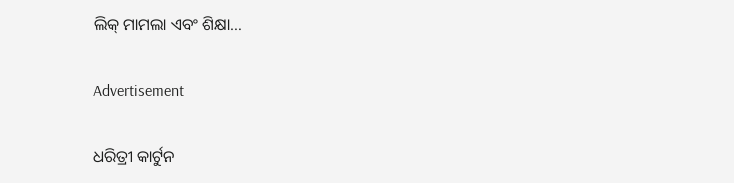ଲିକ୍‌ ମାମଲା ଏବଂ ଶିକ୍ଷା…

Advertisement

ଧରିତ୍ରୀ କାର୍ଟୁନ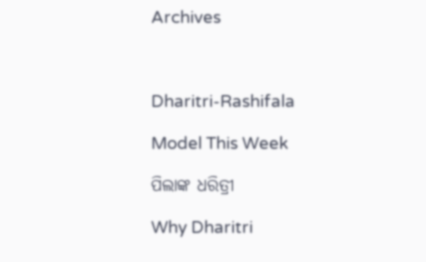Archives



Dharitri-Rashifala

Model This Week

ପିଲାଙ୍କ ଧରିତ୍ରୀ

Why Dharitri